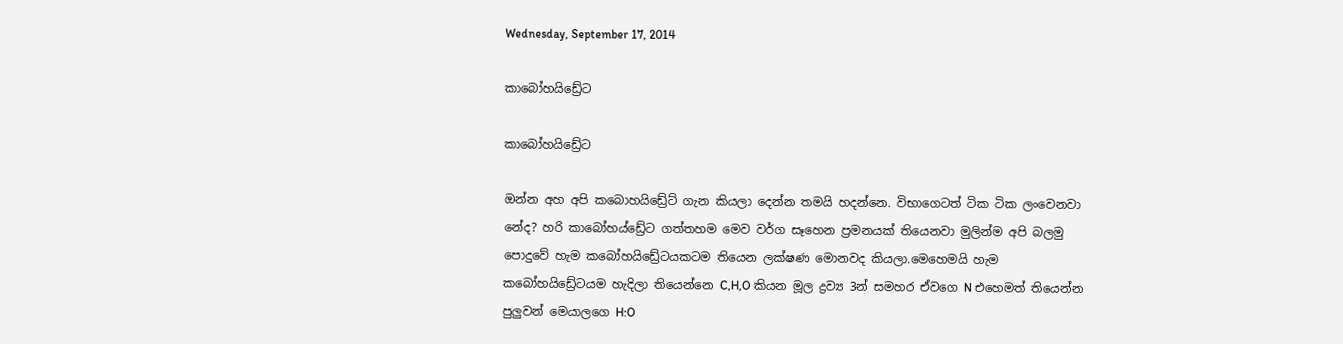Wednesday, September 17, 2014

කාබෝහයිඩ්‍රේට

කාබෝහයිඩ්‍රේට

ඔන්න අහ අපි කබොහයිඩ්‍රේට් ගැන කියලා දෙන්න තමයි හදන්නෙ. විභාගෙටත් ටික ටික ලංවෙනවා නේද? හරි කාබෝහය්ඩ්‍රේට ගත්තහම මෙව වර්ග සෑහෙන ප්‍රමනයක් තියෙනවා මුලින්ම අපි බලමු පොදුවේ හැම කබෝහයිඩ්‍රේටයකටම තියෙන ලක්ෂණ මොනවද කියලා.මෙහෙමයි හැම කබෝහයිඩ්‍රේටයම හැදිලා තියෙන්නෙ C,H,O කියන මූල ද්‍රව්‍ය 3න් සමහර ඒවගෙ N එහෙමත් තියෙන්න පුලුවන් මෙයාලගෙ H:O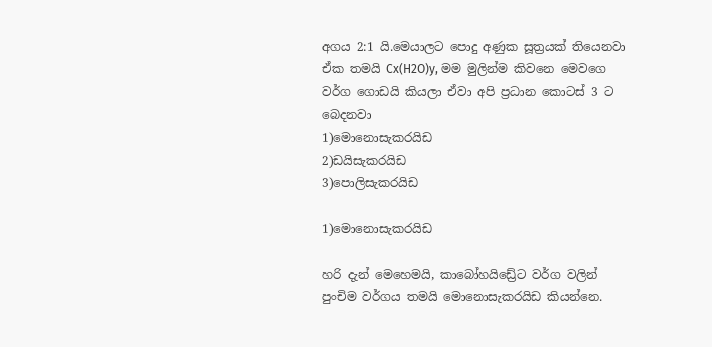අගය 2:1 යි.මෙයාලට පොදු අණුක සූත්‍රයක් තියෙනවා ඒක තමයි Cx(H2O)y, මම මුලින්ම කිවනෙ මෙවගෙ වර්ග ගොඩයි කියලා ඒවා අපි ප්‍රධාන කොටස් 3 ට බෙදනවා
1)මොනොසැකරයිඩ
2)ඩයිසැකරයිඩ
3)පොලිසැකරයිඩ

1)මොනොසැකරයිඩ

හරි දැන් මෙහෙමයි, කාබෝහයිඩ්‍රේට වර්ග වලින් පුංචිම වර්ගය තමයි මොනොසැකරයිඩ කියන්නෙ.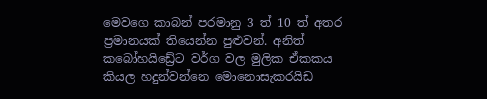මෙවගෙ කාබන් පරමානු 3 ත් 10 ත් අතර ප්‍රමානයක් තියෙන්න පුළුවන්. අනිත් කබෝහයිඩ්‍රේට වර්ග වල මුලික ඒකකය කියල හදුන්වන්නෙ මොනොසැකරයිඩ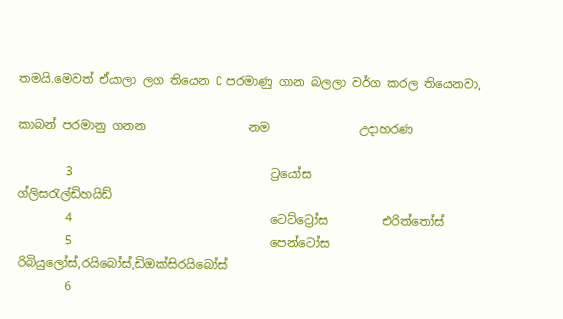තමයි.මෙවත් ඒයාලා ලග තියෙන C පරමාණු ගාන බලලා වර්ග කරල තියෙනවා,

කාබන් පරමානු ගනන                 නම               උදාහරණ

        3                                 ට්‍රයෝස              ග්ලිස‍රැල්ඩිහයිඩ්
        4                                 ටෙට්ට්‍රෝස         එරිත්තෝස්
        5                                 පෙන්ටෝස        රිබියුලෝස්,රයිබෝස්,ඩිඔක්සිරයිබෝස්
        6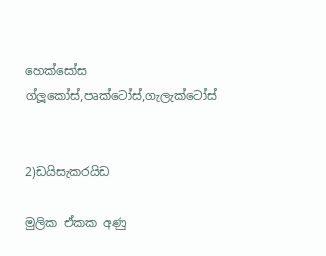හෙක්සෝස        ග්ලූකෝස්,පෘක්ටෝස්,ගැලැක්ටෝස්


2)ඩයිසැකරයිඩ

මුලික ඒකක අණු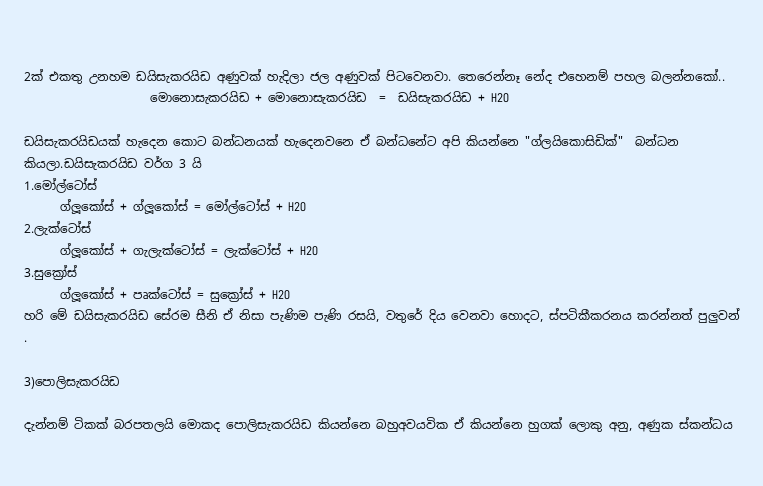2ක් එකතු උනහම ඩයිසැකරයිඩ අණුවක් හැදිලා ජල අණුවක් පිටවෙනවා. තෙරෙන්නෑ නේද එහෙනම් පහල බලන්නකෝ..
                     මොනොසැකරයිඩ + මොනොසැකරයිඩ  =  ඩයිසැකරයිඩ + H2O

ඩයිසැකරයිඩයක් හැදෙන කොට බන්ධනයක් හැදෙනවනෙ ඒ බන්ධනේට අපි කියන්නෙ "ග්ලයිකොසිඩික්"  බන්ධන කියලා.ඩයිසැකරයිඩ වර්ග 3 යි
1.මෝල්ටෝස්
      ග්ලූකෝස් + ග්ලූකෝස් = මෝල්ටෝස් + H2O
2.ලැක්ටෝස්
      ග්ලූකෝස් + ගැලැක්ටෝස් = ලැක්ටෝස් + H2O
3.සුක්‍රෝස්
      ග්ලූකෝස් + පෘක්ටෝස් = සුක්‍රෝස් + H2O
හරි මේ ඩයිසැකරයිඩ සේරම සීනි ඒ නිසා පැණිම පැණි රසයි, වතුරේ දිය වෙනවා හොදට, ස්පටිකීකරනය කරන්නත් පුලුවන්
.

3)පොලිසැකරයිඩ

දැන්නම් ටිකක් බරපතලයි මොකද පොලිසැකරයිඩ කියන්නෙ බහුඅවයවික ඒ කියන්නෙ හුගක් ලොකු අනු, අණුක ස්කන්ධය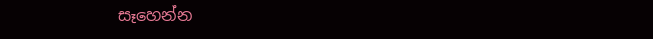සෑහෙන්න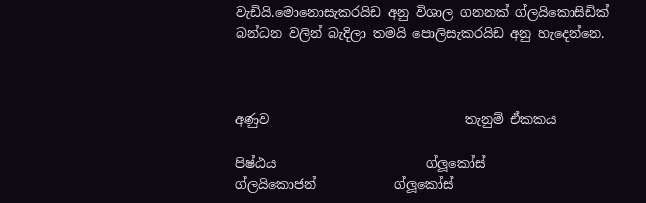වැඩියි.මොනොසැකරයිඩ අනු විශාල ගනනක් ග්ලයිකොසිඩික් බන්ධන වලින් බැදිලා තමයි පොලිසැකරයිඩ අනු හැදෙන්නෙ.



අණුව                              තැනුම් ඒකකය

පිෂ්ඨය                       ග්ලූකෝස්
ග්ලයිකොජන්            ග්ලූකෝස්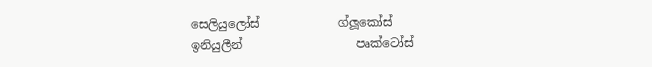සෙලියුලෝස්             ග්ලූකෝස්
ඉනියුලීන්                   පෘක්ටෝස්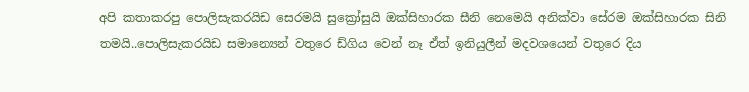අපි කතාකරපු පොලිසැකරයිඩ සෙරමයි සුක්‍රෝසුයි ඔක්සිහාරක සීනි නෙමෙයි අනික්වා සේරම ඔක්සිහාරක සිනි  තමයි..පොලිසැකරයිඩ සමාන්‍යෙන් වතුරෙ ඩ්ගිය වෙන් නෑ ඒත් ඉනියුලීන් මදවශයෙන් වතුරෙ දිය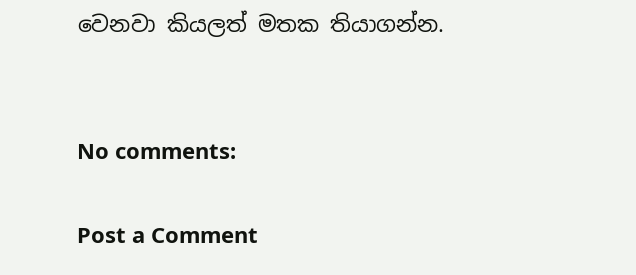වෙනවා කියලත් මතක තියාගන්න.


No comments:

Post a Comment